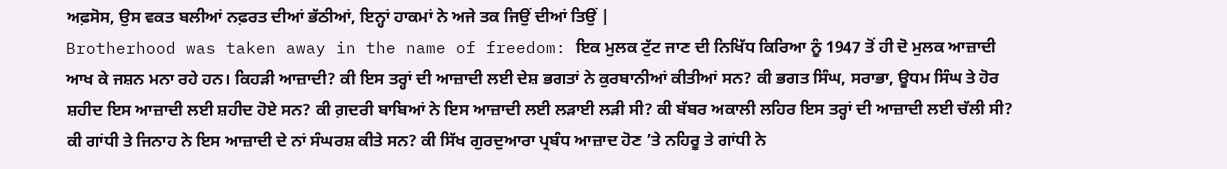ਅਫ਼ਸੋਸ, ਉਸ ਵਕਤ ਬਲੀਆਂ ਨਫ਼ਰਤ ਦੀਆਂ ਭੱਠੀਆਂ, ਇਨ੍ਹਾਂ ਹਾਕਮਾਂ ਨੇ ਅਜੇ ਤਕ ਜਿਉਂ ਦੀਆਂ ਤਿਉਂ |
Brotherhood was taken away in the name of freedom: ਇਕ ਮੁਲਕ ਟੁੱਟ ਜਾਣ ਦੀ ਨਿਖਿੱਧ ਕਿਰਿਆ ਨੂੰ 1947 ਤੋਂ ਹੀ ਦੋ ਮੁਲਕ ਆਜ਼ਾਦੀ ਆਖ ਕੇ ਜਸ਼ਨ ਮਨਾ ਰਹੇ ਹਨ। ਕਿਹੜੀ ਆਜ਼ਾਦੀ? ਕੀ ਇਸ ਤਰ੍ਹਾਂ ਦੀ ਆਜ਼ਾਦੀ ਲਈ ਦੇਸ਼ ਭਗਤਾਂ ਨੇ ਕੁਰਬਾਨੀਆਂ ਕੀਤੀਆਂ ਸਨ? ਕੀ ਭਗਤ ਸਿੰਘ, ਸਰਾਭਾ, ਊਧਮ ਸਿੰਘ ਤੇ ਹੋਰ ਸ਼ਹੀਦ ਇਸ ਆਜ਼ਾਦੀ ਲਈ ਸ਼ਹੀਦ ਹੋਏ ਸਨ? ਕੀ ਗ਼ਦਰੀ ਬਾਬਿਆਂ ਨੇ ਇਸ ਆਜ਼ਾਦੀ ਲਈ ਲੜਾਈ ਲੜੀ ਸੀ? ਕੀ ਬੱਬਰ ਅਕਾਲੀ ਲਹਿਰ ਇਸ ਤਰ੍ਹਾਂ ਦੀ ਆਜ਼ਾਦੀ ਲਈ ਚੱਲੀ ਸੀ? ਕੀ ਗਾਂਧੀ ਤੇ ਜਿਨਾਹ ਨੇ ਇਸ ਆਜ਼ਾਦੀ ਦੇ ਨਾਂ ਸੰਘਰਸ਼ ਕੀਤੇ ਸਨ? ਕੀ ਸਿੱਖ ਗੁਰਦੁਆਰਾ ਪ੍ਰਬੰਧ ਆਜ਼ਾਦ ਹੋਣ ’ਤੇ ਨਹਿਰੂ ਤੇ ਗਾਂਧੀ ਨੇ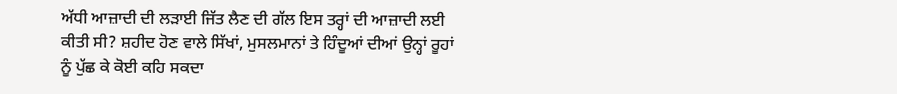ਅੱਧੀ ਆਜ਼ਾਦੀ ਦੀ ਲੜਾਈ ਜਿੱਤ ਲੈਣ ਦੀ ਗੱਲ ਇਸ ਤਰ੍ਹਾਂ ਦੀ ਆਜ਼ਾਦੀ ਲਈ ਕੀਤੀ ਸੀ? ਸ਼ਹੀਦ ਹੋਣ ਵਾਲੇ ਸਿੱਖਾਂ, ਮੁਸਲਮਾਨਾਂ ਤੇ ਹਿੰਦੂਆਂ ਦੀਆਂ ਉਨ੍ਹਾਂ ਰੂਹਾਂ ਨੂੰ ਪੁੱਛ ਕੇ ਕੋਈ ਕਹਿ ਸਕਦਾ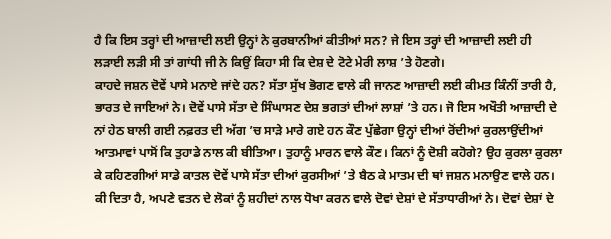ਹੈ ਕਿ ਇਸ ਤਰ੍ਹਾਂ ਦੀ ਆਜ਼ਾਦੀ ਲਈ ਉਨ੍ਹਾਂ ਨੇ ਕੁਰਬਾਨੀਆਂ ਕੀਤੀਆਂ ਸਨ? ਜੇ ਇਸ ਤਰ੍ਹਾਂ ਦੀ ਆਜ਼ਾਦੀ ਲਈ ਹੀ ਲੜਾਈ ਲੜੀ ਸੀ ਤਾਂ ਗਾਂਧੀ ਜੀ ਨੇ ਕਿਉਂ ਕਿਹਾ ਸੀ ਕਿ ਦੇਸ਼ ਦੇ ਟੋਟੇ ਮੇਰੀ ਲਾਸ਼ ’ਤੇ ਹੋਣਗੇ।
ਕਾਹਦੇ ਜਸ਼ਨ ਦੋਵੇਂ ਪਾਸੇ ਮਨਾਏ ਜਾਂਦੇ ਹਨ? ਸੱਤਾ ਸੁੱਖ ਭੋਗਣ ਵਾਲੇ ਕੀ ਜਾਨਣ ਆਜ਼ਾਦੀ ਲਈ ਕੀਮਤ ਕਿੰਨੀਂ ਤਾਰੀ ਹੈ, ਭਾਰਤ ਦੇ ਜਾਇਆਂ ਨੇ। ਦੋਵੇਂ ਪਾਸੇ ਸੱਤਾ ਦੇ ਸਿੰਘਾਸਣ ਦੇਸ਼ ਭਗਤਾਂ ਦੀਆਂ ਲਾਸ਼ਾਂ ’ਤੇ ਹਨ। ਜੋ ਇਸ ਅਖੌਤੀ ਆਜ਼ਾਦੀ ਦੇ ਨਾਂ ਹੇਠ ਬਾਲੀ ਗਈ ਨਫ਼ਰਤ ਦੀ ਅੱਗ ’ਚ ਸਾੜੇ ਮਾਰੇ ਗਏ ਹਨ ਕੌਣ ਪੁੱਛੇਗਾ ਉਨ੍ਹਾਂ ਦੀਆਂ ਰੋਂਦੀਆਂ ਕੁਰਲਾਉਂਦੀਆਂ ਆਤਮਾਵਾਂ ਪਾਸੋਂ ਕਿ ਤੁਹਾਡੇ ਨਾਲ ਕੀ ਬੀਤਿਆ। ਤੁਹਾਨੂੰ ਮਾਰਨ ਵਾਲੇ ਕੌਣ। ਕਿਨਾਂ ਨੂੰ ਦੋਸ਼ੀ ਕਹੋਗੇ? ਉਹ ਕੁਰਲਾ ਕੁਰਲਾ ਕੇ ਕਹਿਣਗੀਆਂ ਸਾਡੇ ਕਾਤਲ ਦੋਵੇਂ ਪਾਸੇ ਸੱਤਾ ਦੀਆਂ ਕੁਰਸੀਆਂ ’ਤੇ ਬੈਠ ਕੇ ਮਾਤਮ ਦੀ ਥਾਂ ਜਸ਼ਨ ਮਨਾਉਣ ਵਾਲੇ ਹਨ। ਕੀ ਦਿਤਾ ਹੈ, ਅਪਣੇ ਵਤਨ ਦੇ ਲੋਕਾਂ ਨੂੰ ਸ਼ਹੀਦਾਂ ਨਾਲ ਧੋਖਾ ਕਰਨ ਵਾਲੇ ਦੋਵਾਂ ਦੇਸ਼ਾਂ ਦੇ ਸੱਤਾਧਾਰੀਆਂ ਨੇ। ਦੋਵਾਂ ਦੇਸ਼ਾਂ ਦੇ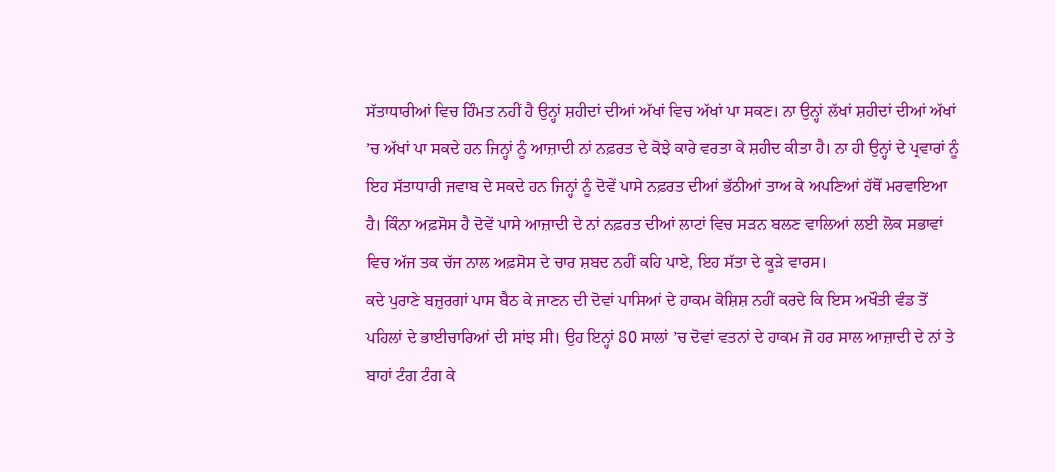ਸੱਤਾਧਾਰੀਆਂ ਵਿਚ ਹਿੰਮਤ ਨਹੀਂ ਹੈ ਉਨ੍ਹਾਂ ਸ਼ਹੀਦਾਂ ਦੀਆਂ ਅੱਖਾਂ ਵਿਚ ਅੱਖਾਂ ਪਾ ਸਕਣ। ਨਾ ਉਨ੍ਹਾਂ ਲੱਖਾਂ ਸ਼ਹੀਦਾਂ ਦੀਆਂ ਅੱਖਾਂ ’ਚ ਅੱਖਾਂ ਪਾ ਸਕਦੇ ਹਨ ਜਿਨ੍ਹਾਂ ਨੂੰ ਆਜ਼ਾਦੀ ਨਾਂ ਨਫ਼ਰਤ ਦੇ ਕੋਝੇ ਕਾਰੇ ਵਰਤਾ ਕੇ ਸ਼ਹੀਦ ਕੀਤਾ ਹੈ। ਨਾ ਹੀ ਉਨ੍ਹਾਂ ਦੇ ਪ੍ਰਵਾਰਾਂ ਨੂੰ ਇਹ ਸੱਤਾਧਾਰੀ ਜਵਾਬ ਦੇ ਸਕਦੇ ਹਨ ਜਿਨ੍ਹਾਂ ਨੂੰ ਦੋਵੇਂ ਪਾਸੇ ਨਫ਼ਰਤ ਦੀਆਂ ਭੱਠੀਆਂ ਤਾਅ ਕੇ ਅਪਣਿਆਂ ਹੱਥੋਂ ਮਰਵਾਇਆ ਹੈ। ਕਿੰਨਾ ਅਫ਼ਸੋਸ ਹੈ ਦੋਵੇਂ ਪਾਸੇ ਆਜ਼ਾਦੀ ਦੇ ਨਾਂ ਨਫ਼ਰਤ ਦੀਆਂ ਲਾਟਾਂ ਵਿਚ ਸੜਨ ਬਲਣ ਵਾਲਿਆਂ ਲਈ ਲੋਕ ਸਭਾਵਾਂ ਵਿਚ ਅੱਜ ਤਕ ਚੱਜ ਨਾਲ ਅਫ਼ਸੋਸ ਦੇ ਚਾਰ ਸ਼ਬਦ ਨਹੀਂ ਕਹਿ ਪਾਏ, ਇਹ ਸੱਤਾ ਦੇ ਕੂੜੇ ਵਾਰਸ।
ਕਦੇ ਪੁਰਾਣੇ ਬਜ਼ੁਰਗਾਂ ਪਾਸ ਬੈਠ ਕੇ ਜਾਣਨ ਦੀ ਦੋਵਾਂ ਪਾਸਿਆਂ ਦੇ ਹਾਕਮ ਕੋਸ਼ਿਸ਼ ਨਹੀਂ ਕਰਦੇ ਕਿ ਇਸ ਅਖੌਤੀ ਵੰਡ ਤੋਂ ਪਹਿਲਾਂ ਦੇ ਭਾਈਚਾਰਿਆਂ ਦੀ ਸਾਂਝ ਸੀ। ਉਹ ਇਨ੍ਹਾਂ 80 ਸਾਲਾਂ ’ਚ ਦੋਵਾਂ ਵਤਨਾਂ ਦੇ ਹਾਕਮ ਜੋ ਹਰ ਸਾਲ ਆਜ਼ਾਦੀ ਦੇ ਨਾਂ ਤੇ ਬਾਹਾਂ ਟੰਗ ਟੰਗ ਕੇ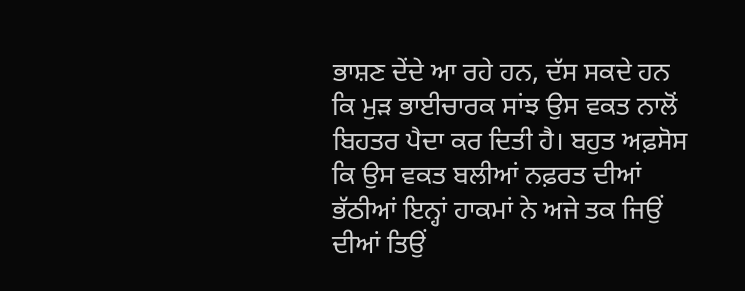ਭਾਸ਼ਣ ਦੇਂਦੇ ਆ ਰਹੇ ਹਨ, ਦੱਸ ਸਕਦੇ ਹਨ ਕਿ ਮੁੜ ਭਾਈਚਾਰਕ ਸਾਂਝ ਉਸ ਵਕਤ ਨਾਲੋਂ ਬਿਹਤਰ ਪੈਦਾ ਕਰ ਦਿਤੀ ਹੈ। ਬਹੁਤ ਅਫ਼ਸੋਸ ਕਿ ਉਸ ਵਕਤ ਬਲੀਆਂ ਨਫ਼ਰਤ ਦੀਆਂ ਭੱਠੀਆਂ ਇਨ੍ਹਾਂ ਹਾਕਮਾਂ ਨੇ ਅਜੇ ਤਕ ਜਿਉਂ ਦੀਆਂ ਤਿਉਂ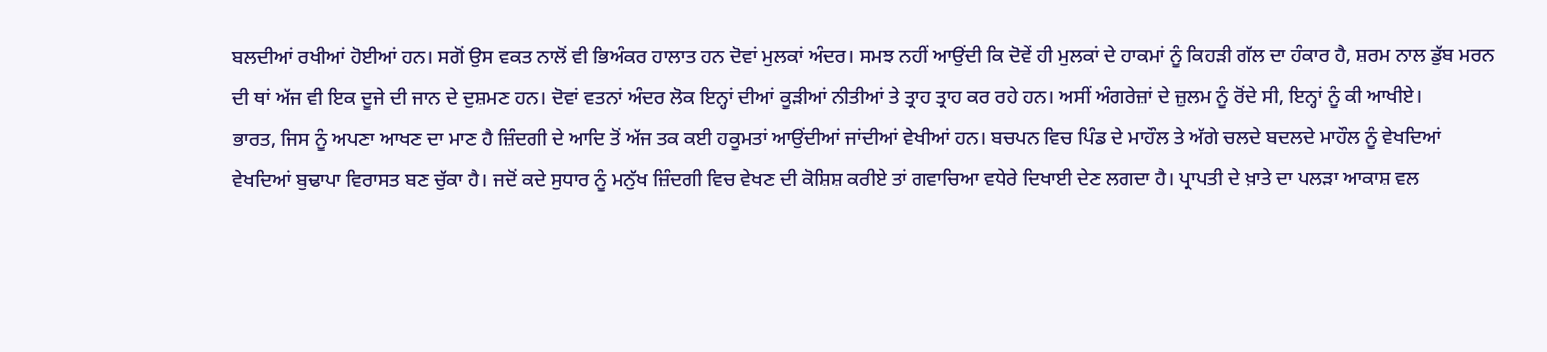ਬਲਦੀਆਂ ਰਖੀਆਂ ਹੋਈਆਂ ਹਨ। ਸਗੋਂ ਉਸ ਵਕਤ ਨਾਲੋਂ ਵੀ ਭਿਅੰਕਰ ਹਾਲਾਤ ਹਨ ਦੋਵਾਂ ਮੁਲਕਾਂ ਅੰਦਰ। ਸਮਝ ਨਹੀਂ ਆਉਂਦੀ ਕਿ ਦੋਵੇਂ ਹੀ ਮੁਲਕਾਂ ਦੇ ਹਾਕਮਾਂ ਨੂੰ ਕਿਹੜੀ ਗੱਲ ਦਾ ਹੰਕਾਰ ਹੈ, ਸ਼ਰਮ ਨਾਲ ਡੁੱਬ ਮਰਨ ਦੀ ਥਾਂ ਅੱਜ ਵੀ ਇਕ ਦੂਜੇ ਦੀ ਜਾਨ ਦੇ ਦੁਸ਼ਮਣ ਹਨ। ਦੋਵਾਂ ਵਤਨਾਂ ਅੰਦਰ ਲੋਕ ਇਨ੍ਹਾਂ ਦੀਆਂ ਕੂੜੀਆਂ ਨੀਤੀਆਂ ਤੇ ਤ੍ਰਾਹ ਤ੍ਰਾਹ ਕਰ ਰਹੇ ਹਨ। ਅਸੀਂ ਅੰਗਰੇਜ਼ਾਂ ਦੇ ਜ਼ੁਲਮ ਨੂੰ ਰੋਂਦੇ ਸੀ, ਇਨ੍ਹਾਂ ਨੂੰ ਕੀ ਆਖੀਏ।
ਭਾਰਤ, ਜਿਸ ਨੂੰ ਅਪਣਾ ਆਖਣ ਦਾ ਮਾਣ ਹੈ ਜ਼ਿੰਦਗੀ ਦੇ ਆਦਿ ਤੋਂ ਅੱਜ ਤਕ ਕਈ ਹਕੂਮਤਾਂ ਆਉਂਦੀਆਂ ਜਾਂਦੀਆਂ ਵੇਖੀਆਂ ਹਨ। ਬਚਪਨ ਵਿਚ ਪਿੰਡ ਦੇ ਮਾਹੌਲ ਤੇ ਅੱਗੇ ਚਲਦੇ ਬਦਲਦੇ ਮਾਹੌਲ ਨੂੰ ਵੇਖਦਿਆਂ ਵੇਖਦਿਆਂ ਬੁਢਾਪਾ ਵਿਰਾਸਤ ਬਣ ਚੁੱਕਾ ਹੈ। ਜਦੋਂ ਕਦੇ ਸੁਧਾਰ ਨੂੰ ਮਨੁੱਖ ਜ਼ਿੰਦਗੀ ਵਿਚ ਵੇਖਣ ਦੀ ਕੋਸ਼ਿਸ਼ ਕਰੀਏ ਤਾਂ ਗਵਾਚਿਆ ਵਧੇਰੇ ਦਿਖਾਈ ਦੇਣ ਲਗਦਾ ਹੈ। ਪ੍ਰਾਪਤੀ ਦੇ ਖ਼ਾਤੇ ਦਾ ਪਲੜਾ ਆਕਾਸ਼ ਵਲ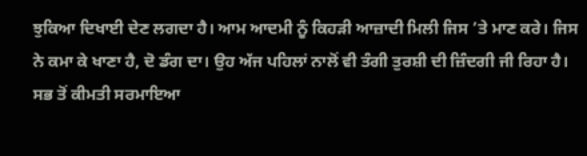ਝੁਕਿਆ ਦਿਖਾਈ ਦੇਣ ਲਗਦਾ ਹੈ। ਆਮ ਆਦਮੀ ਨੂੰ ਕਿਹੜੀ ਆਜ਼ਾਦੀ ਮਿਲੀ ਜਿਸ ’ਤੇ ਮਾਣ ਕਰੇ। ਜਿਸ ਨੇ ਕਮਾ ਕੇ ਖਾਣਾ ਹੈ, ਦੋ ਡੰਗ ਦਾ। ਉਹ ਅੱਜ ਪਹਿਲਾਂ ਨਾਲੋਂ ਵੀ ਤੰਗੀ ਤੁਰਸ਼ੀ ਦੀ ਜ਼ਿੰਦਗੀ ਜੀ ਰਿਹਾ ਹੈ।
ਸਭ ਤੋਂ ਕੀਮਤੀ ਸਰਮਾਇਆ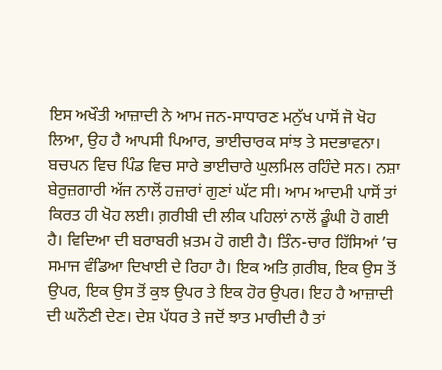ਇਸ ਅਖੌਤੀ ਆਜ਼ਾਦੀ ਨੇ ਆਮ ਜਨ-ਸਾਧਾਰਣ ਮਨੁੱਖ ਪਾਸੋਂ ਜੋ ਖੋਹ ਲਿਆ, ਉਹ ਹੈ ਆਪਸੀ ਪਿਆਰ, ਭਾਈਚਾਰਕ ਸਾਂਝ ਤੇ ਸਦਭਾਵਨਾ। ਬਚਪਨ ਵਿਚ ਪਿੰਡ ਵਿਚ ਸਾਰੇ ਭਾਈਚਾਰੇ ਘੁਲਮਿਲ ਰਹਿੰਦੇ ਸਨ। ਨਸ਼ਾ ਬੇਰੁਜ਼ਗਾਰੀ ਅੱਜ ਨਾਲੋਂ ਹਜ਼ਾਰਾਂ ਗੁਣਾਂ ਘੱਟ ਸੀ। ਆਮ ਆਦਮੀ ਪਾਸੋਂ ਤਾਂ ਕਿਰਤ ਹੀ ਖੋਹ ਲਈ। ਗ਼ਰੀਬੀ ਦੀ ਲੀਕ ਪਹਿਲਾਂ ਨਾਲੋਂ ਡੂੰਘੀ ਹੋ ਗਈ ਹੈ। ਵਿਦਿਆ ਦੀ ਬਰਾਬਰੀ ਖ਼ਤਮ ਹੋ ਗਈ ਹੈ। ਤਿੰਨ-ਚਾਰ ਹਿੱਸਿਆਂ ’ਚ ਸਮਾਜ ਵੰਡਿਆ ਦਿਖਾਈ ਦੇ ਰਿਹਾ ਹੈ। ਇਕ ਅਤਿ ਗ਼ਰੀਬ, ਇਕ ਉਸ ਤੋਂ ਉਪਰ, ਇਕ ਉਸ ਤੋਂ ਕੁਝ ਉਪਰ ਤੇ ਇਕ ਹੋਰ ਉਪਰ। ਇਹ ਹੈ ਆਜ਼ਾਦੀ ਦੀ ਘਨੌਣੀ ਦੇਣ। ਦੇਸ਼ ਪੱਧਰ ਤੇ ਜਦੋਂ ਝਾਤ ਮਾਰੀਦੀ ਹੈ ਤਾਂ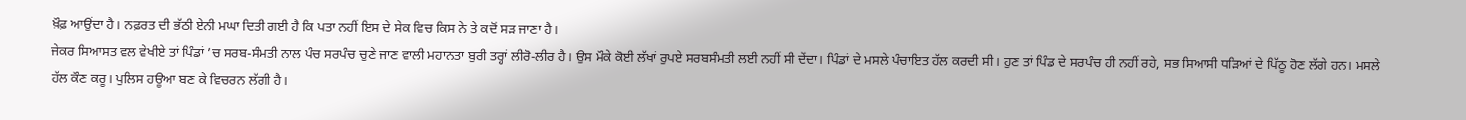ਖ਼ੌਫ਼ ਆਉਂਦਾ ਹੈ। ਨਫ਼ਰਤ ਦੀ ਭੱਠੀ ਏਨੀ ਮਘਾ ਦਿਤੀ ਗਈ ਹੈ ਕਿ ਪਤਾ ਨਹੀਂ ਇਸ ਦੇ ਸੇਕ ਵਿਚ ਕਿਸ ਨੇ ਤੇ ਕਦੋਂ ਸੜ ਜਾਣਾ ਹੈ।
ਜੇਕਰ ਸਿਆਸਤ ਵਲ ਵੇਖੀਏ ਤਾਂ ਪਿੰਡਾਂ ’ਚ ਸਰਬ-ਸੰਮਤੀ ਨਾਲ ਪੰਚ ਸਰਪੰਚ ਚੁਣੇ ਜਾਣ ਵਾਲੀ ਮਹਾਨਤਾ ਬੁਰੀ ਤਰ੍ਹਾਂ ਲੀਰੋ-ਲੀਰ ਹੈ। ਉਸ ਮੌਕੇ ਕੋਈ ਲੱਖਾਂ ਰੁਪਏ ਸਰਬਸੰਮਤੀ ਲਈ ਨਹੀਂ ਸੀ ਦੇਂਦਾ। ਪਿੰਡਾਂ ਦੇ ਮਸਲੇ ਪੰਚਾਇਤ ਹੱਲ ਕਰਦੀ ਸੀ। ਹੁਣ ਤਾਂ ਪਿੰਡ ਦੇ ਸਰਪੰਚ ਹੀ ਨਹੀਂ ਰਹੇ, ਸਭ ਸਿਆਸੀ ਧੜਿਆਂ ਦੇ ਪਿੱਠੂ ਹੋਣ ਲੱਗੇ ਹਨ। ਮਸਲੇ ਹੱਲ ਕੌਣ ਕਰੂ। ਪੁਲਿਸ ਹਊਆ ਬਣ ਕੇ ਵਿਚਰਨ ਲੱਗੀ ਹੈ।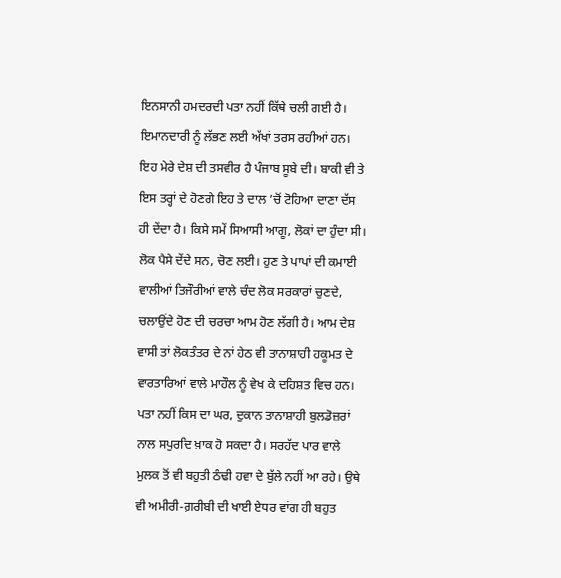ਇਨਸਾਨੀ ਹਮਦਰਦੀ ਪਤਾ ਨਹੀਂ ਕਿੱਥੇ ਚਲੀ ਗਈ ਹੈ। ਇਮਾਨਦਾਰੀ ਨੂੰ ਲੱਭਣ ਲਈ ਅੱਖਾਂ ਤਰਸ ਰਹੀਆਂ ਹਨ। ਇਹ ਮੇਰੇ ਦੇਸ਼ ਦੀ ਤਸਵੀਰ ਹੈ ਪੰਜਾਬ ਸੂਬੇ ਦੀ। ਬਾਕੀ ਵੀ ਤੇ ਇਸ ਤਰ੍ਹਾਂ ਦੇ ਹੋਣਗੇ ਇਹ ਤੇ ਦਾਲ ’ਚੋਂ ਟੋਹਿਆ ਦਾਣਾ ਦੱਸ ਹੀ ਦੇਂਦਾ ਹੈ। ਕਿਸੇ ਸਮੇਂ ਸਿਆਸੀ ਆਗੂ, ਲੋਕਾਂ ਦਾ ਹੁੰਦਾ ਸੀ। ਲੋਕ ਪੈਸੇ ਦੇਂਦੇ ਸਨ, ਚੋਣ ਲਈ। ਹੁਣ ਤੇ ਪਾਪਾਂ ਦੀ ਕਮਾਈ ਵਾਲੀਆਂ ਤਿਜੌਰੀਆਂ ਵਾਲੇ ਚੰਦ ਲੋਕ ਸਰਕਾਰਾਂ ਚੁਣਦੇ, ਚਲਾਉਂਦੇ ਹੋਣ ਦੀ ਚਰਚਾ ਆਮ ਹੋਣ ਲੱਗੀ ਹੈ। ਆਮ ਦੇਸ਼ ਵਾਸੀ ਤਾਂ ਲੋਕਤੰਤਰ ਦੇ ਨਾਂ ਹੇਠ ਵੀ ਤਾਨਾਸ਼ਾਹੀ ਹਕੂਮਤ ਦੇ ਵਾਰਤਾਰਿਆਂ ਵਾਲੇ ਮਾਹੌਲ ਨੂੰ ਵੇਖ ਕੇ ਦਹਿਸ਼ਤ ਵਿਚ ਹਨ। ਪਤਾ ਨਹੀਂ ਕਿਸ ਦਾ ਘਰ, ਦੁਕਾਨ ਤਾਨਾਸ਼ਾਹੀ ਬੁਲਡੋਜ਼ਰਾਂ ਨਾਲ ਸਪੁਰਦਿ ਖ਼ਾਕ ਹੋ ਸਕਦਾ ਹੈ। ਸਰਹੱਦ ਪਾਰ ਵਾਲੇ ਮੁਲਕ ਤੋਂ ਵੀ ਬਹੁਤੀ ਠੰਢੀ ਹਵਾ ਦੇ ਬੁੱਲੇ ਨਹੀਂ ਆ ਰਹੇ। ਉਥੇ ਵੀ ਅਮੀਰੀ-ਗ਼ਰੀਬੀ ਦੀ ਖਾਈ ਏਧਰ ਵਾਂਗ ਹੀ ਬਹੁਤ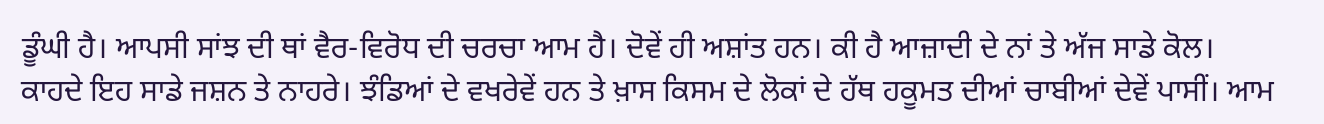ਡੂੰਘੀ ਹੈ। ਆਪਸੀ ਸਾਂਝ ਦੀ ਥਾਂ ਵੈਰ-ਵਿਰੋਧ ਦੀ ਚਰਚਾ ਆਮ ਹੈ। ਦੋਵੇਂ ਹੀ ਅਸ਼ਾਂਤ ਹਨ। ਕੀ ਹੈ ਆਜ਼ਾਦੀ ਦੇ ਨਾਂ ਤੇ ਅੱਜ ਸਾਡੇ ਕੋਲ। ਕਾਹਦੇ ਇਹ ਸਾਡੇ ਜਸ਼ਨ ਤੇ ਨਾਹਰੇ। ਝੰਡਿਆਂ ਦੇ ਵਖਰੇਵੇਂ ਹਨ ਤੇ ਖ਼ਾਸ ਕਿਸਮ ਦੇ ਲੋਕਾਂ ਦੇ ਹੱਥ ਹਕੂਮਤ ਦੀਆਂ ਚਾਬੀਆਂ ਦੇਵੇਂ ਪਾਸੀਂ। ਆਮ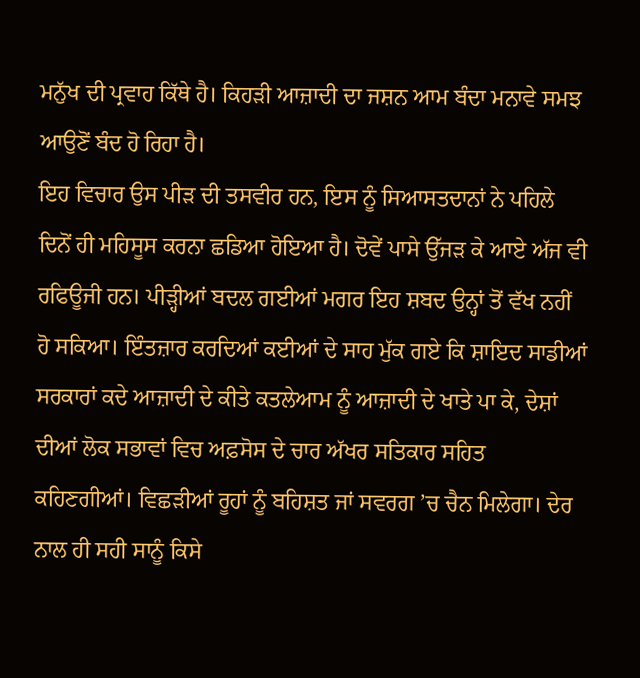ਮਨੁੱਖ ਦੀ ਪ੍ਰਵਾਹ ਕਿੱਥੇ ਹੈ। ਕਿਹੜੀ ਆਜ਼ਾਦੀ ਦਾ ਜਸ਼ਨ ਆਮ ਬੰਦਾ ਮਨਾਵੇ ਸਮਝ ਆਉਣੋਂ ਬੰਦ ਹੋ ਰਿਹਾ ਹੈ।
ਇਹ ਵਿਚਾਰ ਉਸ ਪੀੜ ਦੀ ਤਸਵੀਰ ਹਨ, ਇਸ ਨੂੰ ਸਿਆਸਤਦਾਨਾਂ ਨੇ ਪਹਿਲੇ ਦਿਨੋਂ ਹੀ ਮਹਿਸੂਸ ਕਰਨਾ ਛਡਿਆ ਹੋਇਆ ਹੈ। ਦੋਵੇਂ ਪਾਸੇ ਉੱਜੜ ਕੇ ਆਏ ਅੱਜ ਵੀ ਰਫਿਊਜੀ ਹਨ। ਪੀੜ੍ਹੀਆਂ ਬਦਲ ਗਈਆਂ ਮਗਰ ਇਹ ਸ਼ਬਦ ਉਨ੍ਹਾਂ ਤੋਂ ਵੱਖ ਨਹੀਂ ਹੋ ਸਕਿਆ। ਇੰਤਜ਼ਾਰ ਕਰਦਿਆਂ ਕਈਆਂ ਦੇ ਸਾਹ ਮੁੱਕ ਗਏ ਕਿ ਸ਼ਾਇਦ ਸਾਡੀਆਂ ਸਰਕਾਰਾਂ ਕਦੇ ਆਜ਼ਾਦੀ ਦੇ ਕੀਤੇ ਕਤਲੇਆਮ ਨੂੰ ਆਜ਼ਾਦੀ ਦੇ ਖਾਤੇ ਪਾ ਕੇ, ਦੇਸ਼ਾਂ ਦੀਆਂ ਲੋਕ ਸਭਾਵਾਂ ਵਿਚ ਅਫ਼ਸੋਸ ਦੇ ਚਾਰ ਅੱਖਰ ਸਤਿਕਾਰ ਸਹਿਤ ਕਹਿਣਗੀਆਂ। ਵਿਛੜੀਆਂ ਰੂਹਾਂ ਨੂੰ ਬਹਿਸ਼ਤ ਜਾਂ ਸਵਰਗ ’ਚ ਚੈਨ ਮਿਲੇਗਾ। ਦੇਰ ਨਾਲ ਹੀ ਸਹੀ ਸਾਨੂੰ ਕਿਸੇ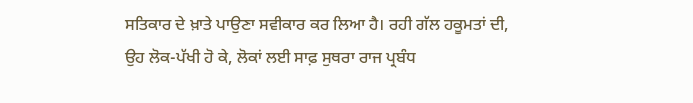ਸਤਿਕਾਰ ਦੇ ਖ਼ਾਤੇ ਪਾਉਣਾ ਸਵੀਕਾਰ ਕਰ ਲਿਆ ਹੈ। ਰਹੀ ਗੱਲ ਹਕੂਮਤਾਂ ਦੀ, ਉਹ ਲੋਕ-ਪੱਖੀ ਹੋ ਕੇ, ਲੋਕਾਂ ਲਈ ਸਾਫ਼ ਸੁਥਰਾ ਰਾਜ ਪ੍ਰਬੰਧ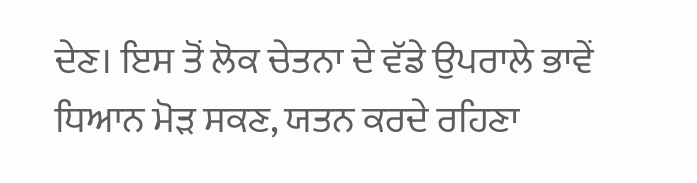ਦੇਣ। ਇਸ ਤੋਂ ਲੋਕ ਚੇਤਨਾ ਦੇ ਵੱਡੇ ਉਪਰਾਲੇ ਭਾਵੇਂ ਧਿਆਨ ਮੋੜ ਸਕਣ, ਯਤਨ ਕਰਦੇ ਰਹਿਣਾ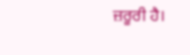ਜ਼ਰੂਰੀ ਹੈ।